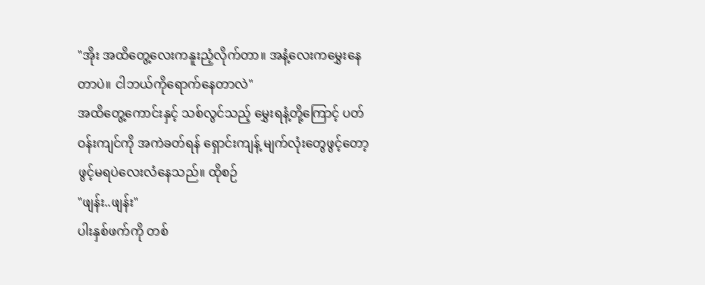"အိုး အထိတွေ့လေးကနူးညံ့လိုက်တာ။ အနံ့လေးကမွှေးနေတာပဲ။ ငါဘယ်ကိုရောက်နေတာလဲ"
အထိတွေ့ကောင်းနှင့် သစ်လွင်သည့် မွှေးရနံ့တို့ကြောင့် ပတ်ဝန်းကျင်ကို အကဲခတ်ရန် ရှောင်းကျန့် မျက်လုံးတွေဖွင့်တော့ ဖွင့်မရပဲလေးလံနေသည်။ ထိုစဉ်
"ဖျန်း..ဖျန်း"
ပါးနှစ်ဖက်ကို တစ်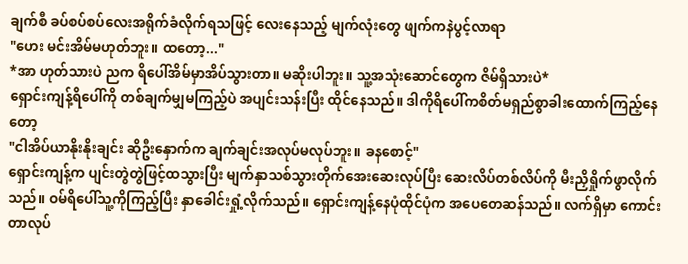ချက်စီ ခပ်စပ်စပ်လေးအရိုက်ခံလိုက်ရသဖြင့် လေးနေသည့် မျက်လုံးတွေ ဖျက်ကနဲပွင့်လာရာ
"ဟေး မင်းအိမ်မဟုတ်ဘူး။ ထတော့..."
*အာ ဟုတ်သားပဲ ညက ရိပေါ်အိမ်မှာအိပ်သွားတာ။ မဆိုးပါဘူး။ သူ့အသုံးဆောင်တွေက ဇိမ်ရှိသားပဲ*
ရှောင်းကျန့်ရိပေါ်ကို တစ်ချက်မျှမကြည့်ပဲ အပျင်းသန်းပြီး ထိုင်နေသည်။ ဒါကိုရိပေါ်ကစိတ်မရှည်စွာခါးထောက်ကြည့်နေတော့
"ငါအိပ်ယာနိုးနိုးချင်း ဆိုဦးနှောက်က ချက်ချင်းအလုပ်မလုပ်ဘူး။ ခနစောင့်"
ရှောင်းကျန့်က ပျင်းတွဲတွဲဖြင့်ထသွားပြီး မျက်နှာသစ်သွားတိုက်အေးဆေးလုပ်ပြီး ဆေးလိပ်တစ်လိပ်ကို မီးညှိရှိုက်ဖွာလိုက်သည်။ ဝမ်ရိပေါ်သူ့ကိုကြည့်ပြီး နှာခေါင်းရှုံ့လိုက်သည်။ ရှောင်းကျန့်နေပုံထိုင်ပုံက အပေတေဆန်သည်။ လက်ရှိမှာ ကောင်းတာလုပ်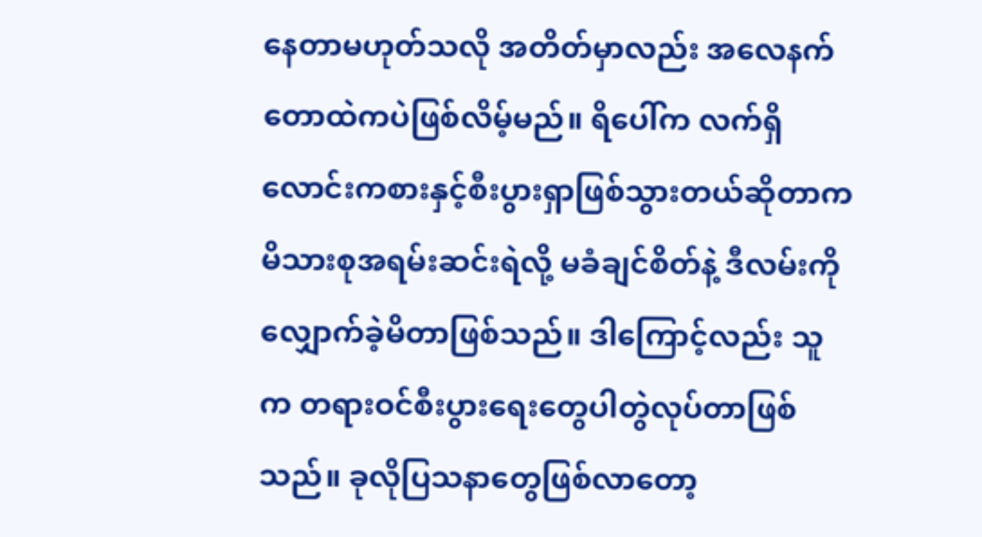နေတာမဟုတ်သလို အတိတ်မှာလည်း အလေနက်တောထဲကပဲဖြစ်လိမ့်မည်။ ရိပေါ်က လက်ရှိ လောင်းကစားနှင့်စီးပွားရှာဖြစ်သွားတယ်ဆိုတာက မိသားစုအရမ်းဆင်းရဲလို့ မခံချင်စိတ်နဲ့ ဒီလမ်းကိုလျှောက်ခဲ့မိတာဖြစ်သည်။ ဒါကြောင့်လည်း သူက တရားဝင်စီးပွားရေးတွေပါတွဲလုပ်တာဖြစ်သည်။ ခုလိုပြသနာတွေဖြစ်လာတော့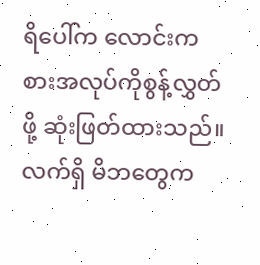ရိပေါ်က လောင်းကစားအလုပ်ကိုစွန့်လွှတ်ဖို့ ဆုံးဖြတ်ထားသည်။ လက်ရှိ မိဘတွေက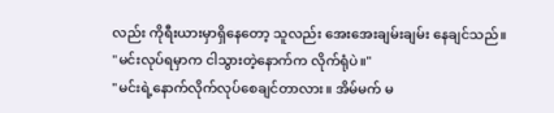လည်း ကိုရီးယားမှာရှိနေတော့ သူလည်း အေးအေးချမ်းချမ်း နေချင်သည်။
"မင်းလုပ်ရမှာက ငါသွားတဲ့နောက်က လိုက်ရုံပဲ။"
"မင်းရဲ့နောက်လိုက်လုပ်စေချင်တာလား။ အိမ်မက် မ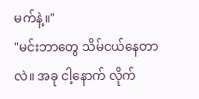မက်နဲ့။"
"မင်းဘာတွေ သိမ်ငယ်နေတာလဲ။ အခု ငါ့နောက် လိုက်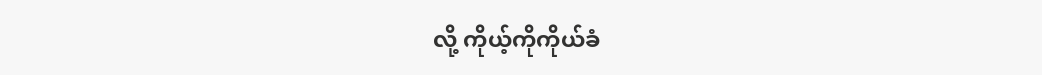လို့ ကိုယ့်ကိုကိုယ်ခံ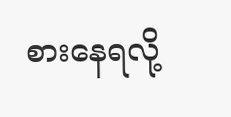စားနေရလို့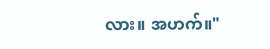လား။ အဟက်။"